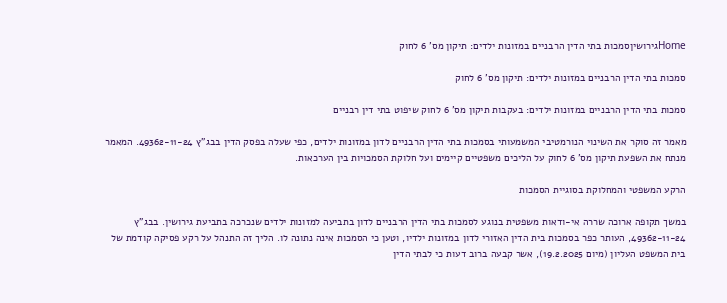Homeגירושיןסמכות בתי הדין הרבניים במזונות ילדים: תיקון מס' 6 לחוק

סמכות בתי הדין הרבניים במזונות ילדים: תיקון מס' 6 לחוק

סמכות בתי הדין הרבניים במזונות ילדים: בעקבות תיקון מס' 6 לחוק שיפוט בתי דין רבניים

מאמר זה סוקר את השינוי הנורמטיבי המשמעותי בסמכות בתי הדין הרבניים לדון במזונות ילדים, כפי שעלה בפסק הדין בבג"ץ 49362-11-24. המאמר מנתח את השפעת תיקון מס' 6 לחוק על הליכים משפטיים קיימים ועל חלוקת הסמכויות בין הערכאות.

הרקע המשפטי והמחלוקת בסוגיית הסמכות

במשך תקופה ארוכה שררה אי-ודאות משפטית בנוגע לסמכות בתי הדין הרבניים לדון בתביעה למזונות ילדים שנכרכה בתביעת גירושין. בבג"ץ 49362-11-24, העותר כפר בסמכות בית הדין האזורי לדון במזונות ילדיו, וטען כי הסמכות אינה נתונה לו. הליך זה התנהל על רקע פסיקה קודמת של בית המשפט העליון (מיום 19.2.2025), אשר קבעה ברוב דעות כי לבתי הדין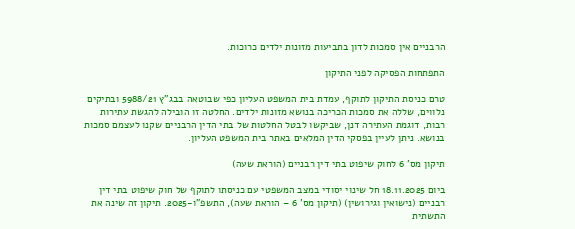הרבניים אין סמכות לדון בתביעות מזונות ילדים כרוכות.

התפתחות הפסיקה לפני התיקון

טרם כניסת התיקון לתוקף, עמדת בית המשפט העליון כפי שבוטאה בבג"ץ 5988/21 ובתיקים נלווים, שללה את סמכות הכריכה בנושא מזונות ילדים. החלטה זו הובילה להגשת עתירות רבות, דוגמת העתירה דנן, שביקשו לבטל החלטות של בתי הדין הרבניים שקנו לעצמם סמכות בנושא. ניתן לעיין בפסקי הדין המלאים באתר בית המשפט העליון.

תיקון מס' 6 לחוק שיפוט בתי דין רבניים (הוראת שעה)

ביום 18.11.2025 חל שינוי יסודי במצב המשפטי עם כניסתו לתוקף של חוק שיפוט בתי דין רבניים (נישואין וגירושין) (תיקון מס' 6 – הוראת שעה), התשפ"ו-2025. תיקון זה שינה את התשתית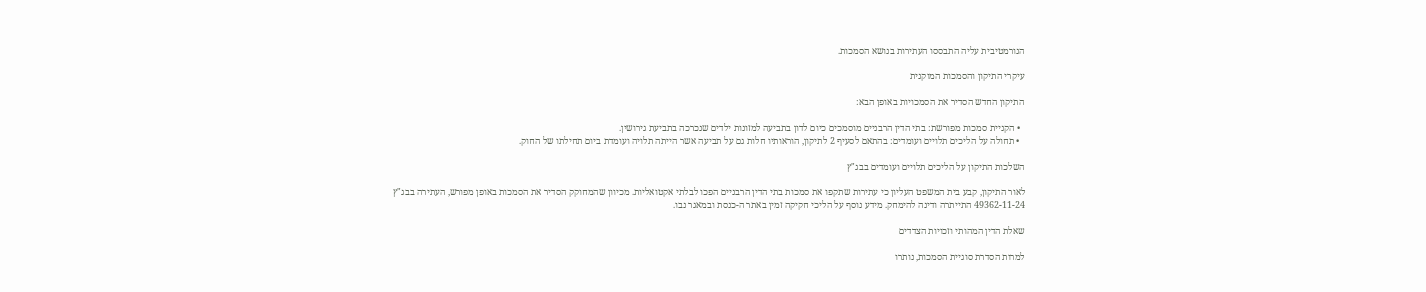הנורמטיבית עליה התבססו העתירות בנושא הסמכות.

עיקרי התיקון והסמכות המוקנית

התיקון החדש הסדיר את הסמכויות באופן הבא:

  • הקניית סמכות מפורשת: בתי הדין הרבניים מוסמכים כיום לדון בתביעה למזונות ילדים שנכרכה בתביעת גירושין.
  • תחולה על הליכים תלויים ועומדים: בהתאם לסעיף 2 לתיקון, הוראותיו חלות גם על תביעה אשר הייתה תלויה ועומדת ביום תחילתו של החוק.

השלכות התיקון על הליכים תלויים ועומדים בבג"ץ

לאור התיקון, קבע בית המשפט העליון כי עתירות שתקפו את סמכות בתי הדין הרבניים הפכו לבלתי אקטואליות. מכיוון שהמחוקק הסדיר את הסמכות באופן מפורש, העתירה בבג"ץ 49362-11-24 התייתרה ודינה להימחק. מידע נוסף על הליכי חקיקה זמין באתר ה-כנסת ובמאגר נבו.

שאלת הדין המהותי וזכויות הצדדים

למרות הסדרת סוגיית הסמכות, נותרו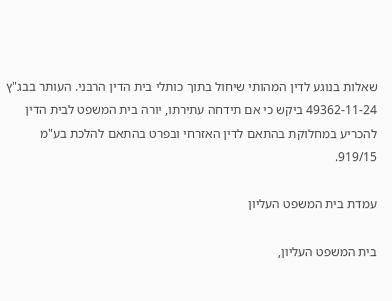שאלות בנוגע לדין המהותי שיחול בתוך כותלי בית הדין הרבני. העותר בבג"ץ 49362-11-24 ביקש כי אם תידחה עתירתו, יורה בית המשפט לבית הדין להכריע במחלוקת בהתאם לדין האזרחי ובפרט בהתאם להלכת בע"מ 919/15.

עמדת בית המשפט העליון

בית המשפט העליון,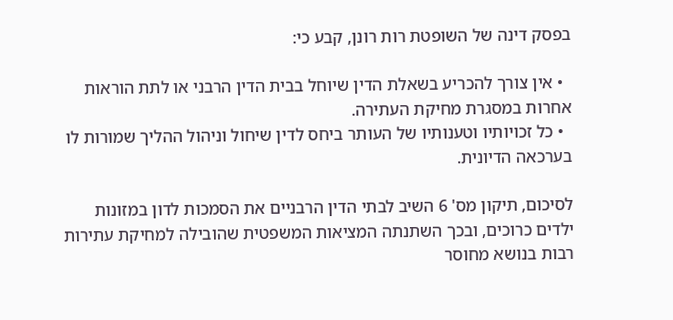בפסק דינה של השופטת רות רונן, קבע כי:

  • אין צורך להכריע בשאלת הדין שיוחל בבית הדין הרבני או לתת הוראות אחרות במסגרת מחיקת העתירה.
  • כל זכויותיו וטענותיו של העותר ביחס לדין שיחול וניהול ההליך שמורות לו בערכאה הדיונית.

לסיכום, תיקון מס' 6 השיב לבתי הדין הרבניים את הסמכות לדון במזונות ילדים כרוכים, ובכך השתנתה המציאות המשפטית שהובילה למחיקת עתירות רבות בנושא מחוסר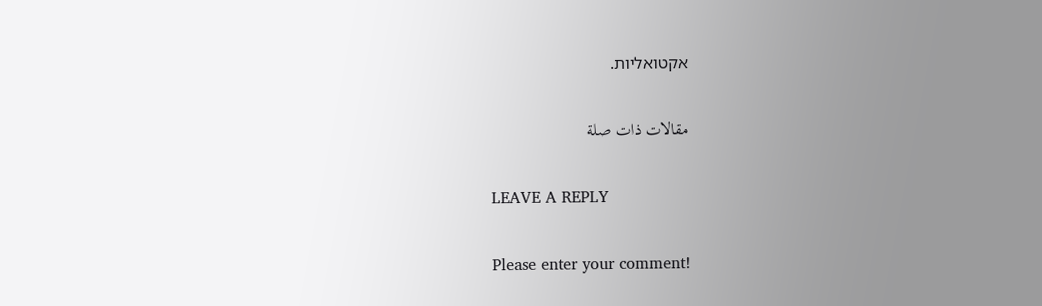אקטואליות.

مقالات ذات صلة

LEAVE A REPLY

Please enter your comment!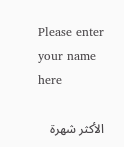Please enter your name here

الأكثر شهرة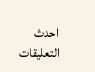احدث التعليقات